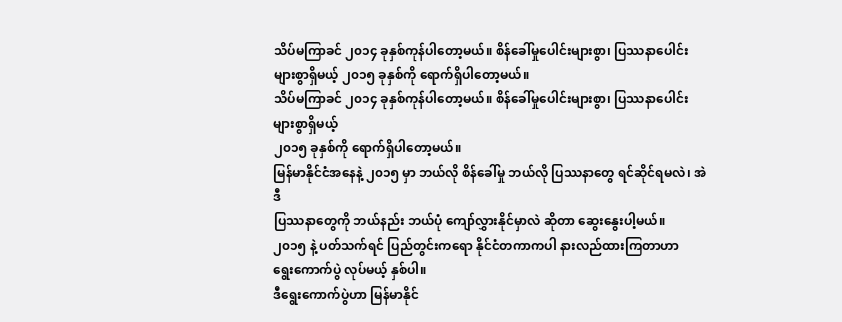သိပ်မကြာခင် ၂၀၁၄ ခုနှစ်ကုန်ပါတော့မယ်။ စိန်ခေါ်မှုပေါင်းများစွာ၊ ပြဿနာပေါင်း များစွာရှိမယ့် ၂၀၁၅ ခုနှစ်ကို ရောက်ရှိပါတော့မယ်။
သိပ်မကြာခင် ၂၀၁၄ ခုနှစ်ကုန်ပါတော့မယ်။ စိန်ခေါ်မှုပေါင်းများစွာ၊ ပြဿနာပေါင်း များစွာရှိမယ့်
၂၀၁၅ ခုနှစ်ကို ရောက်ရှိပါတော့မယ်။
မြန်မာနိုင်ငံအနေနဲ့ ၂၀၁၅ မှာ ဘယ်လို စိန်ခေါ်မှု ဘယ်လို ပြဿနာတွေ ရင်ဆိုင်ရမလဲ၊ အဲဒီ
ပြဿနာတွေကို ဘယ်နည်း ဘယ်ပုံ ကျော်လွှားနိုင်မှာလဲ ဆိုတာ ဆွေးနွေးပါ့မယ်။
၂၀၁၅ နဲ့ ပတ်သက်ရင် ပြည်တွင်းကရော နိုင်ငံတကာကပါ နားလည်ထားကြတာဟာ
ရွေးကောက်ပွဲ လုပ်မယ့် နှစ်ပါ။
ဒီရွေးကောက်ပွဲဟာ မြန်မာနိုင်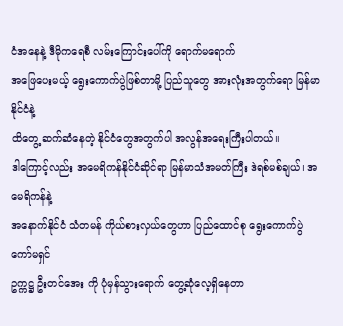ငံအနေနဲ့ ဒီမိုကရေစီ လမ်းကြောင်းပေါ်ကို ရောက်မရောက်
အဖြေပေးမယ့် ရွေးကောက်ပွဲဖြစ်တာမို့ ပြည်သူတွေ အားလုံးအတွက်ရော မြန်မာနိုင်ငံနဲ့
ထိတွေ့ ဆက်ဆံနေတဲ့ နိုင်ငံတွေအတွက်ပါ အလွန်အရေးကြီးပါတယ်။
ဒါကြောင့်လည်း အမေရိကန်နိုင်ငံဆိုင်ရာ မြန်မာသံအမတ်ကြီး ဒဲရစ်မစ်ချယ်၊ အမေရိကန်နဲ့
အနောက်နိုင်ငံ သံတမန် ကိုယ်စားလှယ်တွေဟာ ပြည်ထောင်စု ရွေးကောက်ပွဲ ကော်မရှင်
ဥက္ကဋ္ဌ ဦးတင်အေး ကို ပုံမှန်သွားရောက် တွေ့ဆုံလေ့ရှိနေတာ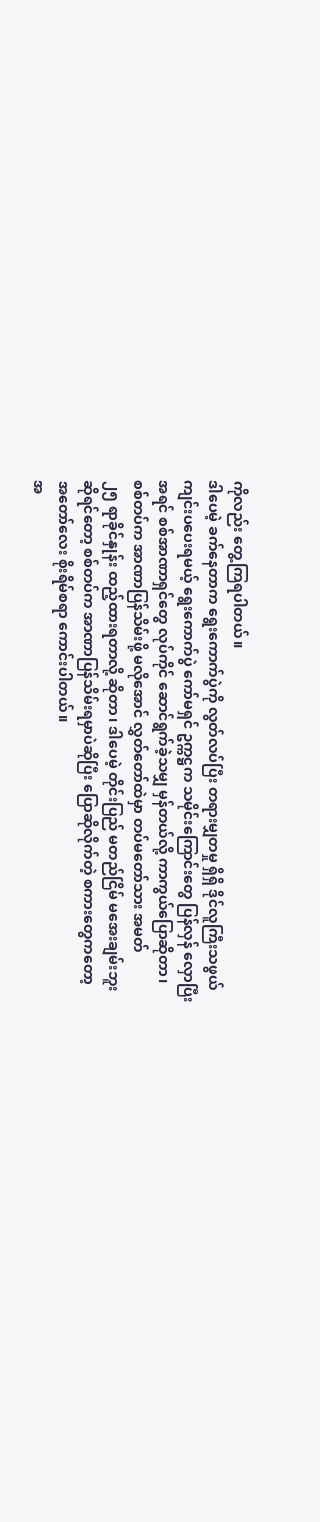ကိုလည်း တွေ့ကြရပါတယ်။
ဒါပေမဲ့ ခက်နေတာက ရွေးကောက်ပွဲကို လွတ်လပ်ပြီး တရားမျှတမှု ရှိရှိ ဒိုင်လူကြီးသဖွယ်
ကျင်းပပေးရမယ့် ရွေးကောက်ပွဲ ကော်မရှင် ဥက္ကဋ္ဌက သမိုင်းကြောင်းတွေ ပြန်လှန် လှောပြီး
အရင် စစ်အာဏာရှင်တွေ လုပ်ကိုင် ဆောင်ရွက်ခဲ့သမျှ မှန်တယ်လို့ ကာကွယ်ပြောဆိုတာ၊
စစ်တပ်က အာဏာပြန်သိမ်းဖို့ မလိုအောင် လွှတ်တော်ထဲမှာ တပ်မတော်သား အမတ်
၂၅ ရာခိုင်နှုန်း ထည့်ထားရတာလို့ ဆိုတာ၊ ဒါပေမဲ့ တိုင်းပြည် မတည်ငြိမ် မအေးချမ်းဘူး
ဆိုရင်တော့ စစ်တပ်က အာဏာပြန်သိမ်းရမှာပဲဆိုပြီး ပြောဆိုလိုက်တဲ့ စကားတွေကတော့
အတော်လေး စိုးရိမ်စရာ ကောင်းပါတယ်။
အ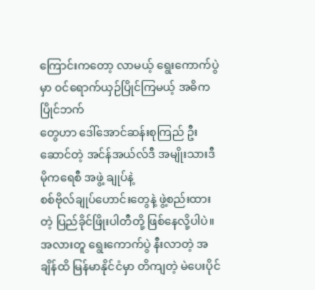ကြောင်းကတော့ လာမယ့် ရွေးကောက်ပွဲမှာ ၀င်ရောက်ယှဉ်ပြိုင်ကြမယ့် အဓိက ပြိုင်ဘက်
တွေဟာ ဒေါ်အောင်ဆန်းစုကြည် ဦးဆောင်တဲ့ အင်န်အယ်လ်ဒီ အမျိုးသားဒီမိုကရေစီ အဖွဲ့ ချုပ်နဲ့
စစ်ဗိုလ်ချုပ်ဟောင်းတွေနဲ့ ဖွဲ့စည်းထားတဲ့ ပြည်ခိုင်ဖြိုးပါတီတို့ ဖြစ်နေလို့ပါပဲ။
အလားတူ ရွေးကောက်ပွဲ နီးလာတဲ့ အချိန်ထိ မြန်မာနိုင်ငံမှာ တိကျတဲ့ မဲပေးပိုင်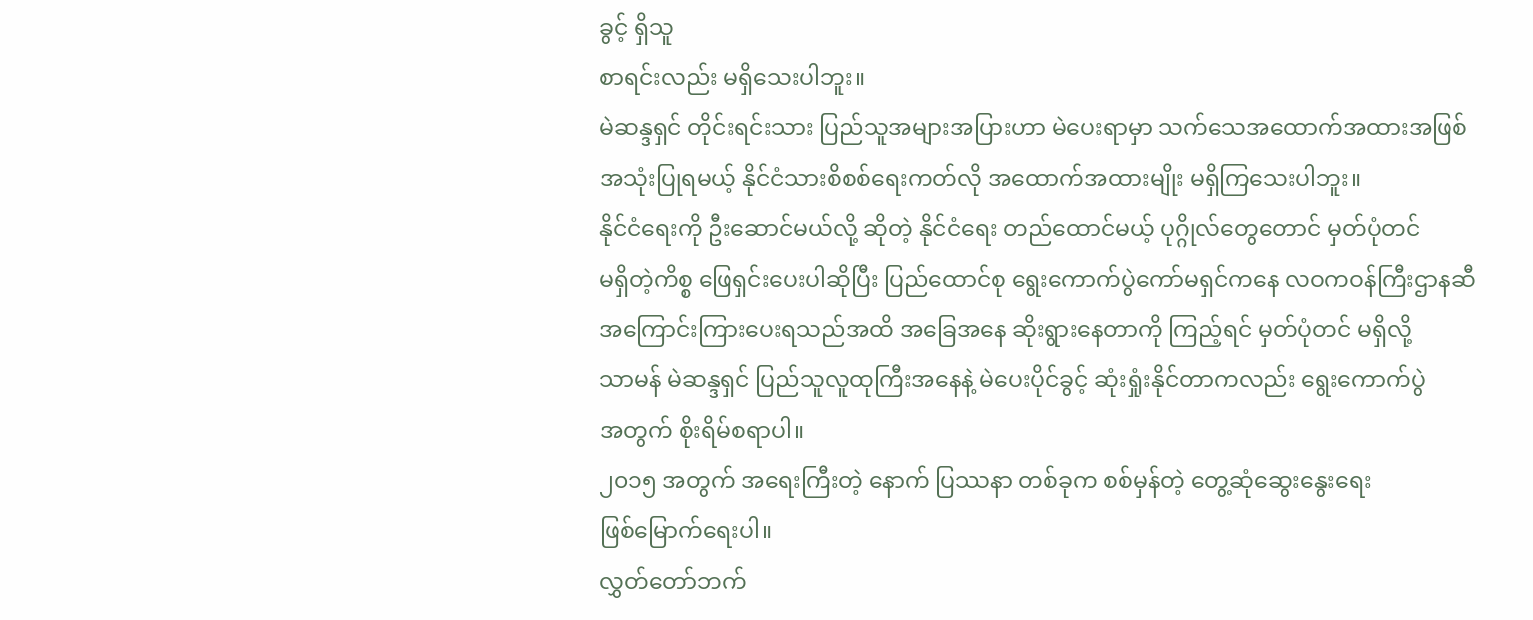ခွင့် ရှိသူ
စာရင်းလည်း မရှိသေးပါဘူး။
မဲဆန္ဒရှင် တိုင်းရင်းသား ပြည်သူအများအပြားဟာ မဲပေးရာမှာ သက်သေအထောက်အထားအဖြစ်
အသုံးပြုရမယ့် နိုင်ငံသားစိစစ်ရေးကတ်လို အထောက်အထားမျိုး မရှိကြသေးပါဘူး။
နိုင်ငံရေးကို ဦးဆောင်မယ်လို့ ဆိုတဲ့ နိုင်ငံရေး တည်ထောင်မယ့် ပုဂ္ဂိုလ်တွေတောင် မှတ်ပုံတင်
မရှိတဲ့ကိစ္စ ဖြေရှင်းပေးပါဆိုပြီး ပြည်ထောင်စု ရွေးကောက်ပွဲကော်မရှင်ကနေ လဝကဝန်ကြီးဌာနဆီ
အကြောင်းကြားပေးရသည်အထိ အခြေအနေ ဆိုးရွားနေတာကို ကြည့်ရင် မှတ်ပုံတင် မရှိလို့
သာမန် မဲဆန္ဒရှင် ပြည်သူလူထုကြီးအနေနဲ့ မဲပေးပိုင်ခွင့် ဆုံးရှုံးနိုင်တာကလည်း ရွေးကောက်ပွဲ
အတွက် စိုးရိမ်စရာပါ။
၂၀၁၅ အတွက် အရေးကြီးတဲ့ နောက် ပြဿနာ တစ်ခုက စစ်မှန်တဲ့ တွေ့ဆုံဆွေးနွေးရေး
ဖြစ်မြောက်ရေးပါ။
လွှတ်တော်ဘက်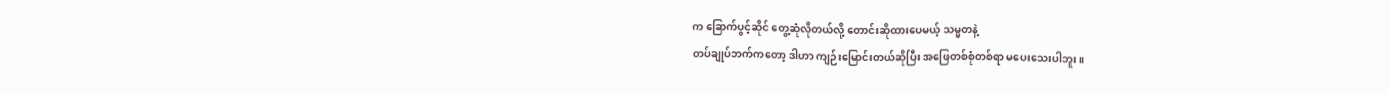က ခြောက်ပွင့်ဆိုင် တွေ့ဆုံလိုတယ်လို့ တောင်းဆိုထားပေမယ့် သမ္မတနဲ့
တပ်ချုပ်ဘက်ကတော့ ဒါဟာ ကျဉ်းမြောင်းတယ်ဆိုပြီး အဖြေတစ်စုံတစ်ရာ မပေးသေးပါဘူး။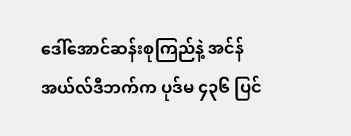ဒေါ်အောင်ဆန်းစုကြည်နဲ့ အင်န်အယ်လ်ဒီဘက်က ပုဒ်မ ၄၃၆ ပြင်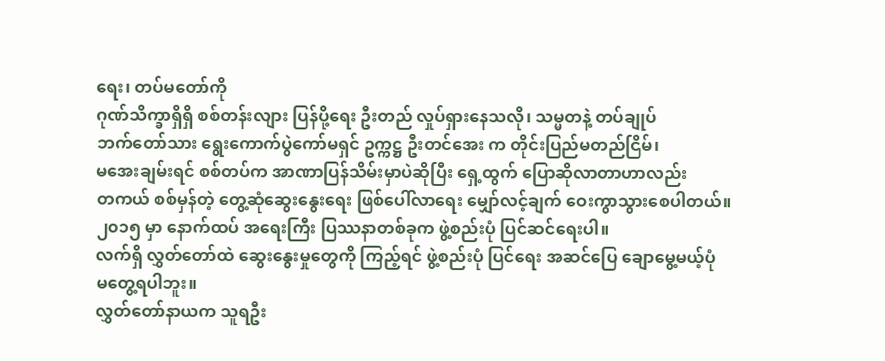ရေး၊ တပ်မတော်ကို
ဂုဏ်သိက္ခာရှိရှိ စစ်တန်းလျား ပြန်ပို့ရေး ဦးတည် လှုပ်ရှားနေသလို၊ သမ္မတနဲ့ တပ်ချုပ်
ဘက်တော်သား ရွေးကောက်ပွဲကော်မရှင် ဥက္ကဋ္ဌ ဦးတင်အေး က တိုင်းပြည်မတည်ငြိမ်၊
မအေးချမ်းရင် စစ်တပ်က အာဏာပြန်သိမ်းမှာပဲဆိုပြီး ရှေ့ထွက် ပြောဆိုလာတာဟာလည်း
တကယ် စစ်မှန်တဲ့ တွေ့ဆုံဆွေးနွေးရေး ဖြစ်ပေါ်လာရေး မျှော်လင့်ချက် ဝေးကွာသွားစေပါတယ်။
၂၀၁၅ မှာ နောက်ထပ် အရေးကြီး ပြဿနာတစ်ခုက ဖွဲ့စည်းပုံ ပြင်ဆင်ရေးပါ။
လက်ရှိ လွှတ်တော်ထဲ ဆွေးနွေးမှုတွေကို ကြည့်ရင် ဖွဲ့စည်းပုံ ပြင်ရေး အဆင်ပြေ ချောမွေ့မယ့်ပုံ
မတွေ့ရပါဘူး။
လွှတ်တော်နာယက သူရဦး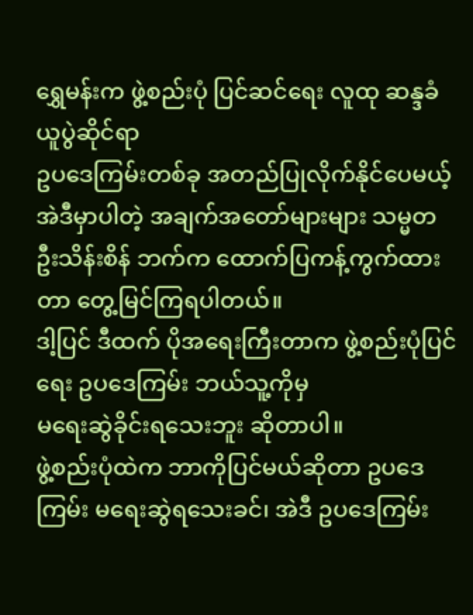ရွှေမန်းက ဖွဲ့စည်းပုံ ပြင်ဆင်ရေး လူထု ဆန္ဒခံယူပွဲဆိုင်ရာ
ဥပဒေကြမ်းတစ်ခု အတည်ပြုလိုက်နိုင်ပေမယ့် အဲဒီမှာပါတဲ့ အချက်အတော်များများ သမ္မတ
ဦးသိန်းစိန် ဘက်က ထောက်ပြကန့်ကွက်ထားတာ တွေ့မြင်ကြရပါတယ်။
ဒါ့ပြင် ဒီထက် ပိုအရေးကြီးတာက ဖွဲ့စည်းပုံပြင်ရေး ဥပဒေကြမ်း ဘယ်သူ့ကိုမှ
မရေးဆွဲခိုင်းရသေးဘူး ဆိုတာပါ။
ဖွဲ့စည်းပုံထဲက ဘာကိုပြင်မယ်ဆိုတာ ဥပဒေကြမ်း မရေးဆွဲရသေးခင်၊ အဲဒီ ဥပဒေကြမ်း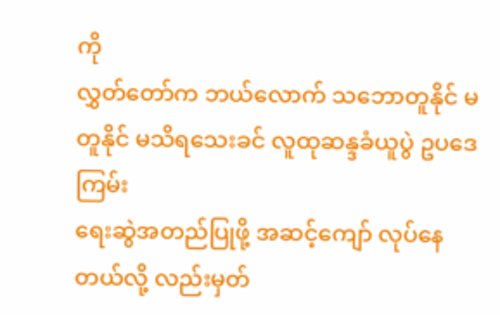ကို
လွှတ်တော်က ဘယ်လောက် သဘောတူနိုင် မတူနိုင် မသိရသေးခင် လူထုဆန္ဒခံယူပွဲ ဥပဒေကြမ်း
ရေးဆွဲအတည်ပြုဖို့ အဆင့်ကျော် လုပ်နေတယ်လို့ လည်းမှတ်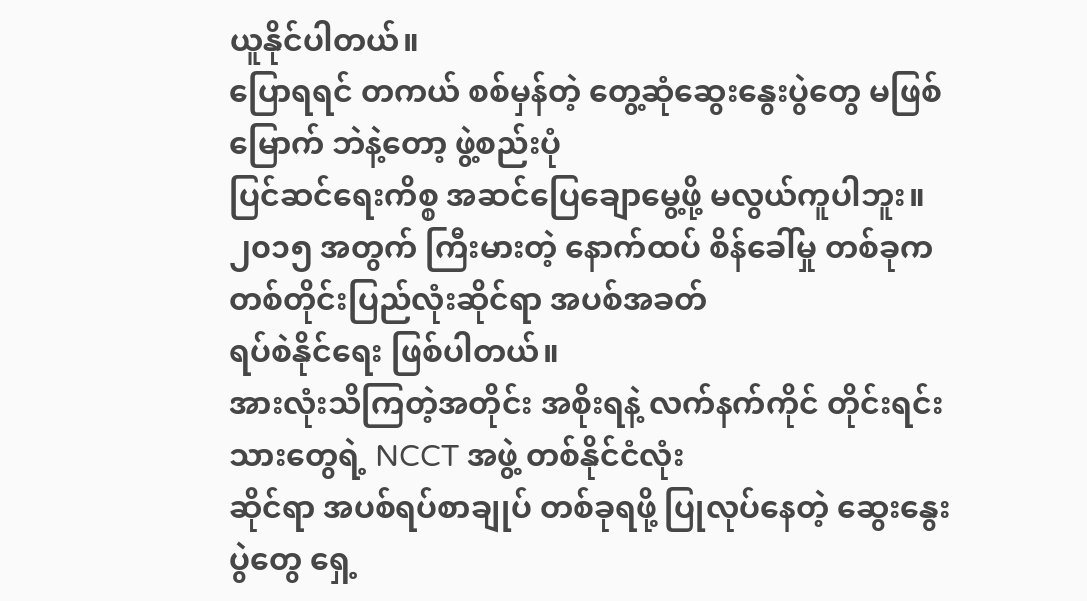ယူနိုင်ပါတယ်။
ပြောရရင် တကယ် စစ်မှန်တဲ့ တွေ့ဆုံဆွေးနွေးပွဲတွေ မဖြစ်မြောက် ဘဲနဲ့တော့ ဖွဲ့စည်းပုံ
ပြင်ဆင်ရေးကိစ္စ အဆင်ပြေချောမွေ့ဖို့ မလွယ်ကူပါဘူး။
၂၀၁၅ အတွက် ကြီးမားတဲ့ နောက်ထပ် စိန်ခေါ်မှု တစ်ခုက တစ်တိုင်းပြည်လုံးဆိုင်ရာ အပစ်အခတ်
ရပ်စဲနိုင်ရေး ဖြစ်ပါတယ်။
အားလုံးသိကြတဲ့အတိုင်း အစိုးရနဲ့ လက်နက်ကိုင် တိုင်းရင်းသားတွေရဲ့ NCCT အဖွဲ့ တစ်နိုင်ငံလုံး
ဆိုင်ရာ အပစ်ရပ်စာချုပ် တစ်ခုရဖို့ ပြုလုပ်နေတဲ့ ဆွေးနွေးပွဲတွေ ရှေ့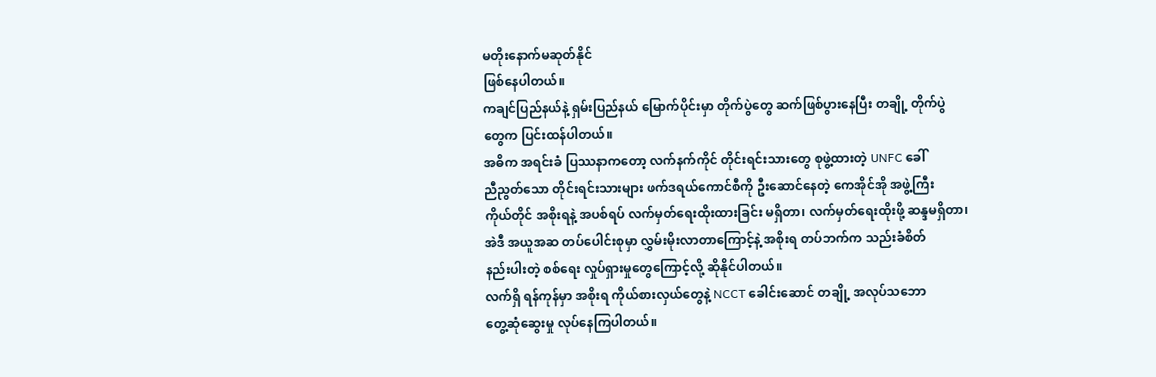မတိုးနောက်မဆုတ်နိုင်
ဖြစ်နေပါတယ်။
ကချင်ပြည်နယ်နဲ့ ရှမ်းပြည်နယ် မြောက်ပိုင်းမှာ တိုက်ပွဲတွေ ဆက်ဖြစ်ပွားနေပြီး တချို့ တိုက်ပွဲ
တွေက ပြင်းထန်ပါတယ်။
အဓိက အရင်းခံ ပြဿနာကတော့ လက်နက်ကိုင် တိုင်းရင်းသားတွေ စုဖွဲ့ထားတဲ့ UNFC ခေါ်
ညီညွတ်သော တိုင်းရင်းသားများ ဖက်ဒရယ်ကောင်စီကို ဦးဆောင်နေတဲ့ ကေအိုင်အို အဖွဲ့ကြီး
ကိုယ်တိုင် အစိုးရနဲ့ အပစ်ရပ် လက်မှတ်ရေးထိုးထားခြင်း မရှိတာ၊ လက်မှတ်ရေးထိုးဖို့ ဆန္ဒမရှိတာ၊
အဲဒီ အယူအဆ တပ်ပေါင်းစုမှာ လွှမ်းမိုးလာတာကြောင့်နဲ့ အစိုးရ တပ်ဘက်က သည်းခံစိတ်
နည်းပါးတဲ့ စစ်ရေး လှုပ်ရှားမှုတွေကြောင့်လို့ ဆိုနိုင်ပါတယ်။
လက်ရှိ ရန်ကုန်မှာ အစိုးရ ကိုယ်စားလှယ်တွေနဲ့ NCCT ခေါင်းဆောင် တချို့ အလုပ်သဘော
တွေ့ဆုံဆွေးမှု လုပ်နေကြပါတယ်။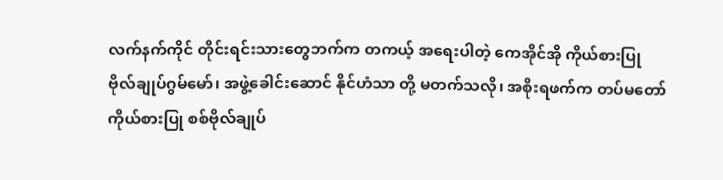လက်နက်ကိုင် တိုင်းရင်းသားတွေဘက်က တကယ့် အရေးပါတဲ့ ကေအိုင်အို ကိုယ်စားပြု
ဗိုလ်ချုပ်ဂွမ်မော်၊ အဖွဲ့ခေါင်းဆောင် နိုင်ဟံသာ တို့ မတက်သလို၊ အစိုးရဖက်က တပ်မတော်
ကိုယ်စားပြု စစ်ဗိုလ်ချုပ်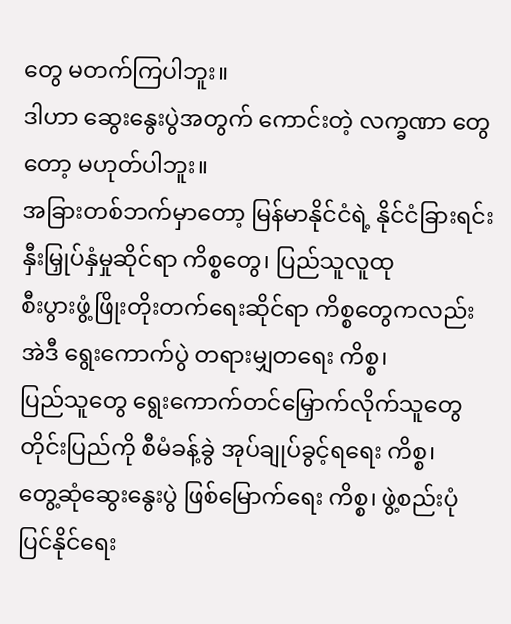တွေ မတက်ကြပါဘူး။
ဒါဟာ ဆွေးနွေးပွဲအတွက် ကောင်းတဲ့ လက္ခဏာ တွေတော့ မဟုတ်ပါဘူး။
အခြားတစ်ဘက်မှာတော့ မြန်မာနိုင်ငံရဲ့ နိုင်ငံခြားရင်းနှီးမြှုပ်နှံမှုဆိုင်ရာ ကိစ္စတွေ၊ ပြည်သူလူထု
စီးပွားဖွံ့ဖြိုးတိုးတက်ရေးဆိုင်ရာ ကိစ္စတွေကလည်း အဲဒီ ရွေးကောက်ပွဲ တရားမျှတရေး ကိစ္စ၊
ပြည်သူတွေ ရွေးကောက်တင်မြှောက်လိုက်သူတွေ တိုင်းပြည်ကို စီမံခန့်ခွဲ အုပ်ချုပ်ခွင့်ရရေး ကိစ္စ၊
တွေ့ဆုံဆွေးနွေးပွဲ ဖြစ်မြောက်ရေး ကိစ္စ၊ ဖွဲ့စည်းပုံ ပြင်နိုင်ရေး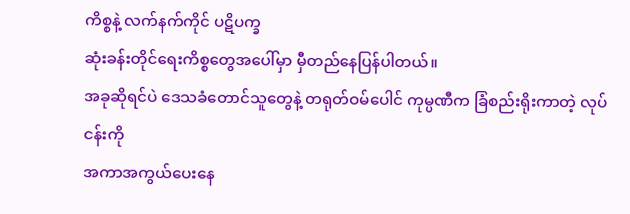ကိစ္စနဲ့ လက်နက်ကိုင် ပဋိပက္ခ
ဆုံးခန်းတိုင်ရေးကိစ္စတွေအပေါ်မှာ မှီတည်နေပြန်ပါတယ်။
အခုဆိုရင်ပဲ ဒေသခံတောင်သူတွေနဲ့ တရုတ်ဝမ်ပေါင် ကုမ္ပဏီက ခြံစည်းရိုးကာတဲ့ လုပ်ငန်းကို
အကာအကွယ်ပေးနေ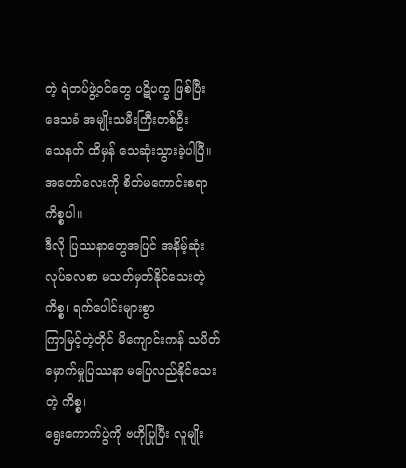တဲ့ ရဲတပ်ဖွဲ့ဝင်တွေ ပဋိပက္ခ ဖြစ်ပြီး ဒေသခံ အမျိုးသမီးကြီးတစ်ဦး
သေနတ် ထိမှန် သေဆုံးသွားခဲ့ပါပြီ။
အတော်လေးကို စိတ်မကောင်းစရာ ကိစ္စပါ။
ဒီလို ပြဿနာတွေအပြင် အနိမ့်ဆုံး လုပ်ခလစာ မသတ်မှတ်နိုင်သေးတဲ့ ကိစ္စ၊ ရက်ပေါင်းများစွာ
ကြာမြင့်တဲ့တိုင် မိကျောင်းကန် သပိတ်မှောက်မှုပြဿနာ မပြေလည်နိုင်သေးတဲ့ ကိစ္စ၊
ရွေးကောက်ပွဲကို ဗဟိုပြုပြီး လူမျိုး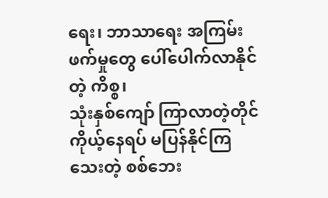ရေး၊ ဘာသာရေး အကြမ်းဖက်မှုတွေ ပေါ်ပေါက်လာနိုင်တဲ့ ကိစ္စ၊
သုံးနှစ်ကျော် ကြာလာတဲ့တိုင် ကိုယ့်နေရပ် မပြန်နိုင်ကြသေးတဲ့ စစ်ဘေး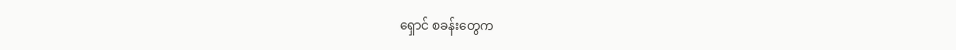ရှောင် စခန်းတွေက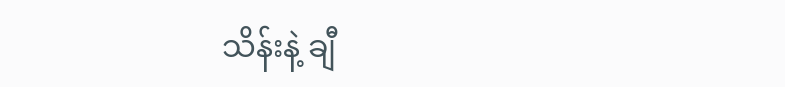သိန်းနဲ့ ချီ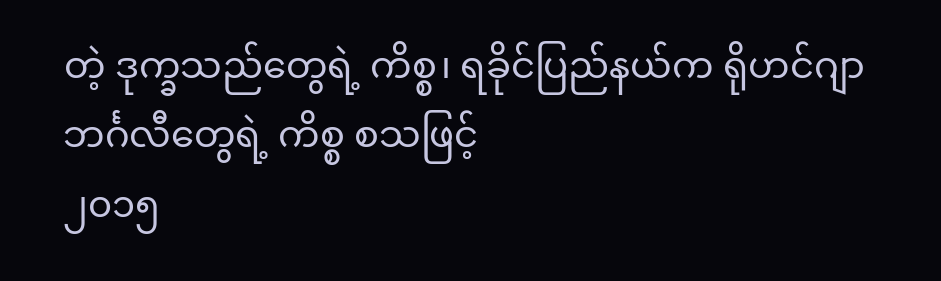တဲ့ ဒုက္ခသည်တွေရဲ့ ကိစ္စ၊ ရခိုင်ပြည်နယ်က ရိုဟင်ဂျာဘင်္ဂလီတွေရဲ့ ကိစ္စ စသဖြင့်
၂၀၁၅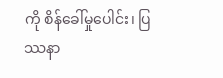ကို စိန်ခေါ်မှုပေါင်း၊ ပြဿနာ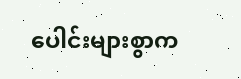ပေါင်းများစွာက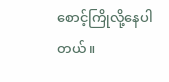စောင့်ကြိုလို့နေပါတယ်။